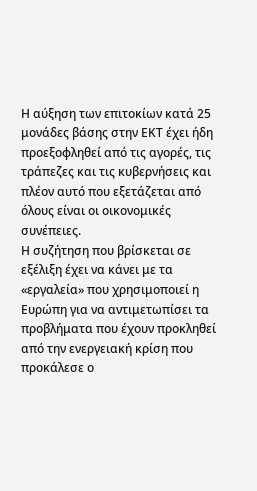Η αύξηση των επιτοκίων κατά 25 μονάδες βάσης στην ΕΚΤ έχει ήδη προεξοφληθεί από τις αγορές, τις τράπεζες και τις κυβερνήσεις και πλέον αυτό που εξετάζεται από όλους είναι οι οικονομικές συνέπειες.
Η συζήτηση που βρίσκεται σε εξέλιξη έχει να κάνει με τα «εργαλεία» που χρησιμοποιεί η Ευρώπη για να αντιμετωπίσει τα προβλήματα που έχουν προκληθεί από την ενεργειακή κρίση που προκάλεσε ο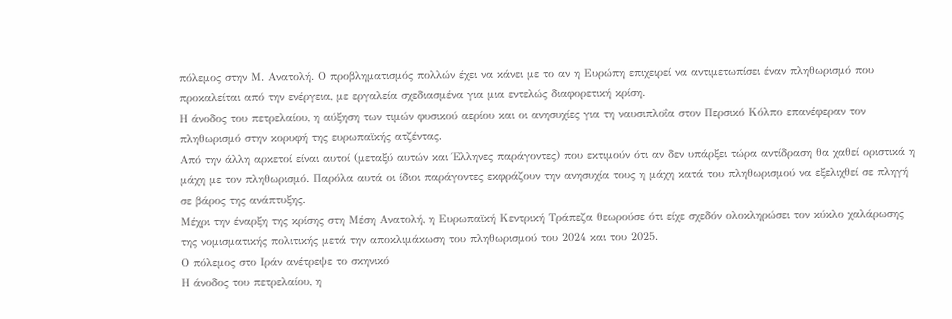πόλεμος στην Μ. Ανατολή. Ο προβληματισμός πολλών έχει να κάνει με το αν η Ευρώπη επιχειρεί να αντιμετωπίσει έναν πληθωρισμό που προκαλείται από την ενέργεια, με εργαλεία σχεδιασμένα για μια εντελώς διαφορετική κρίση.
Η άνοδος του πετρελαίου, η αύξηση των τιμών φυσικού αερίου και οι ανησυχίες για τη ναυσιπλοΐα στον Περσικό Κόλπο επανέφεραν τον πληθωρισμό στην κορυφή της ευρωπαϊκής ατζέντας.
Από την άλλη αρκετοί είναι αυτοί (μεταξύ αυτών και Έλληνες παράγοντες) που εκτιμούν ότι αν δεν υπάρξει τώρα αντίδραση θα χαθεί οριστικά η μάχη με τον πληθωρισμό. Παρόλα αυτά οι ίδιοι παράγοντες εκφράζουν την ανησυχία τους η μάχη κατά του πληθωρισμού να εξελιχθεί σε πληγή σε βάρος της ανάπτυξης.
Μέχρι την έναρξη της κρίσης στη Μέση Ανατολή, η Ευρωπαϊκή Κεντρική Τράπεζα θεωρούσε ότι είχε σχεδόν ολοκληρώσει τον κύκλο χαλάρωσης της νομισματικής πολιτικής μετά την αποκλιμάκωση του πληθωρισμού του 2024 και του 2025.
Ο πόλεμος στο Ιράν ανέτρεψε το σκηνικό
Η άνοδος του πετρελαίου, η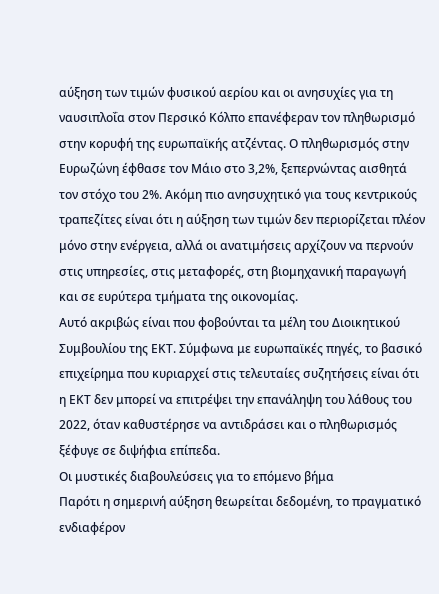αύξηση των τιμών φυσικού αερίου και οι ανησυχίες για τη ναυσιπλοΐα στον Περσικό Κόλπο επανέφεραν τον πληθωρισμό στην κορυφή της ευρωπαϊκής ατζέντας. Ο πληθωρισμός στην Ευρωζώνη έφθασε τον Μάιο στο 3,2%, ξεπερνώντας αισθητά τον στόχο του 2%. Ακόμη πιο ανησυχητικό για τους κεντρικούς τραπεζίτες είναι ότι η αύξηση των τιμών δεν περιορίζεται πλέον μόνο στην ενέργεια, αλλά οι ανατιμήσεις αρχίζουν να περνούν στις υπηρεσίες, στις μεταφορές, στη βιομηχανική παραγωγή και σε ευρύτερα τμήματα της οικονομίας.
Αυτό ακριβώς είναι που φοβούνται τα μέλη του Διοικητικού Συμβουλίου της ΕΚΤ. Σύμφωνα με ευρωπαϊκές πηγές, το βασικό επιχείρημα που κυριαρχεί στις τελευταίες συζητήσεις είναι ότι η ΕΚΤ δεν μπορεί να επιτρέψει την επανάληψη του λάθους του 2022, όταν καθυστέρησε να αντιδράσει και ο πληθωρισμός ξέφυγε σε διψήφια επίπεδα.
Οι μυστικές διαβουλεύσεις για το επόμενο βήμα
Παρότι η σημερινή αύξηση θεωρείται δεδομένη, το πραγματικό ενδιαφέρον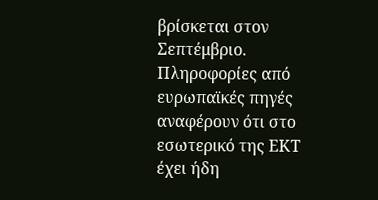βρίσκεται στον Σεπτέμβριο. Πληροφορίες από ευρωπαϊκές πηγές αναφέρουν ότι στο εσωτερικό της ΕΚΤ έχει ήδη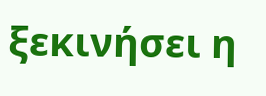ξεκινήσει η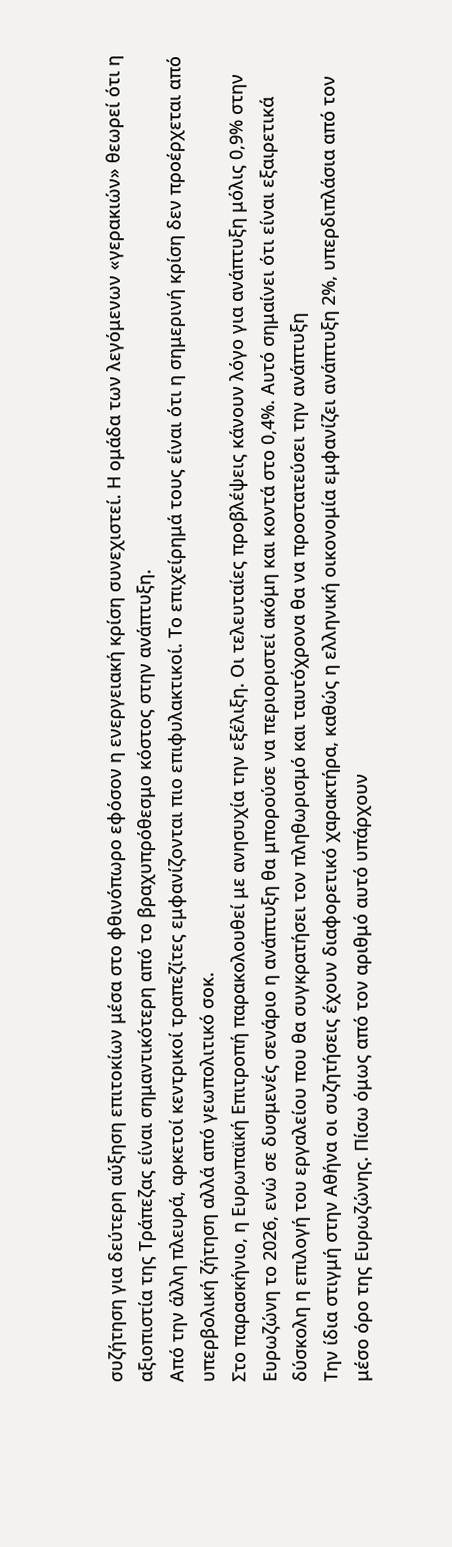συζήτηση για δεύτερη αύξηση επιτοκίων μέσα στο φθινόπωρο εφόσον η ενεργειακή κρίση συνεχιστεί. Η ομάδα των λεγόμενων «γερακιών» θεωρεί ότι η αξιοπιστία της Τράπεζας είναι σημαντικότερη από το βραχυπρόθεσμο κόστος στην ανάπτυξη.
Από την άλλη πλευρά, αρκετοί κεντρικοί τραπεζίτες εμφανίζονται πιο επιφυλακτικοί. Το επιχείρημά τους είναι ότι η σημερινή κρίση δεν προέρχεται από υπερβολική ζήτηση αλλά από γεωπολιτικό σοκ.
Στο παρασκήνιο, η Ευρωπαϊκή Επιτροπή παρακολουθεί με ανησυχία την εξέλιξη. Οι τελευταίες προβλέψεις κάνουν λόγο για ανάπτυξη μόλις 0,9% στην Ευρωζώνη το 2026, ενώ σε δυσμενές σενάριο η ανάπτυξη θα μπορούσε να περιοριστεί ακόμη και κοντά στο 0,4%. Αυτό σημαίνει ότι είναι εξαιρετικά δύσκολη η επιλογή του εργαλείου που θα συγκρατήσει τον πληθωρισμό και ταυτόχρονα θα να προστατεύσει την ανάπτυξη
Την ίδια στιγμή στην Αθήνα οι συζητήσεις έχουν διαφορετικό χαρακτήρα, καθώς η ελληνική οικονομία εμφανίζει ανάπτυξη 2%, υπερδιπλάσια από τον μέσο όρο της Ευρωζώνης. Πίσω όμως από τον αριθμό αυτό υπάρχουν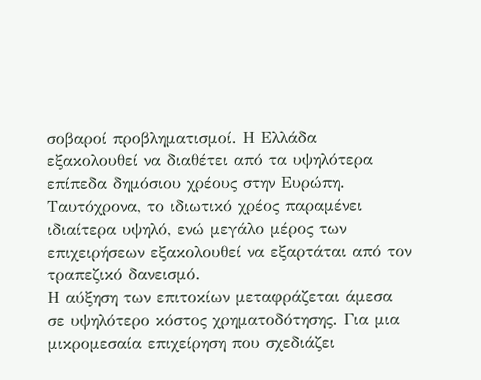σοβαροί προβληματισμοί. Η Ελλάδα εξακολουθεί να διαθέτει από τα υψηλότερα επίπεδα δημόσιου χρέους στην Ευρώπη. Ταυτόχρονα, το ιδιωτικό χρέος παραμένει ιδιαίτερα υψηλό, ενώ μεγάλο μέρος των επιχειρήσεων εξακολουθεί να εξαρτάται από τον τραπεζικό δανεισμό.
Η αύξηση των επιτοκίων μεταφράζεται άμεσα σε υψηλότερο κόστος χρηματοδότησης. Για μια μικρομεσαία επιχείρηση που σχεδιάζει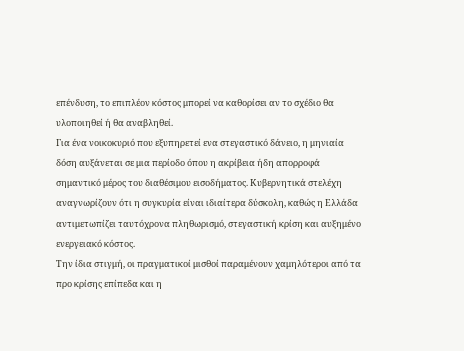επένδυση, το επιπλέον κόστος μπορεί να καθορίσει αν το σχέδιο θα υλοποιηθεί ή θα αναβληθεί.
Για ένα νοικοκυριό που εξυπηρετεί ενα στεγαστικό δάνειο, η μηνιαία δόση αυξάνεται σε μια περίοδο όπου η ακρίβεια ήδη απορροφά σημαντικό μέρος του διαθέσιμου εισοδήματος. Κυβερνητικά στελέχη αναγνωρίζουν ότι η συγκυρία είναι ιδιαίτερα δύσκολη, καθώς η Ελλάδα αντιμετωπίζει ταυτόχρονα πληθωρισμό, στεγαστική κρίση και αυξημένο ενεργειακό κόστος.
Την ίδια στιγμή, οι πραγματικοί μισθοί παραμένουν χαμηλότεροι από τα προ κρίσης επίπεδα και η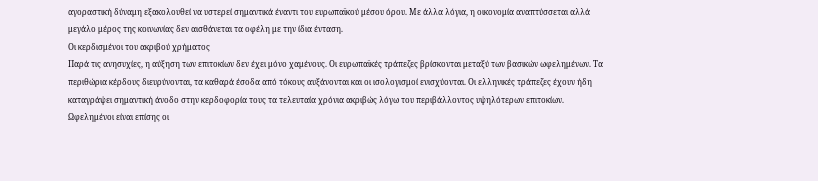αγοραστική δύναμη εξακολουθεί να υστερεί σημαντικά έναντι του ευρωπαϊκού μέσου όρου. Με άλλα λόγια, η οικονομία αναπτύσσεται αλλά μεγάλο μέρος της κοινωνίας δεν αισθάνεται τα οφέλη με την ίδια ένταση.
Οι κερδισμένοι του ακριβού χρήματος
Παρά τις ανησυχίες, η αύξηση των επιτοκίων δεν έχει μόνο χαμένους. Οι ευρωπαϊκές τράπεζες βρίσκονται μεταξύ των βασικών ωφελημένων. Τα περιθώρια κέρδους διευρύνονται, τα καθαρά έσοδα από τόκους αυξάνονται και οι ισολογισμοί ενισχύονται. Οι ελληνικές τράπεζες έχουν ήδη καταγράψει σημαντική άνοδο στην κερδοφορία τους τα τελευταία χρόνια ακριβώς λόγω του περιβάλλοντος υψηλότερων επιτοκίων.
Ωφελημένοι είναι επίσης οι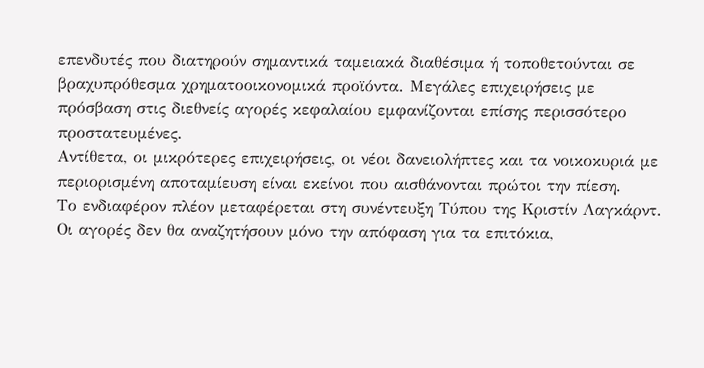επενδυτές που διατηρούν σημαντικά ταμειακά διαθέσιμα ή τοποθετούνται σε βραχυπρόθεσμα χρηματοοικονομικά προϊόντα. Μεγάλες επιχειρήσεις με πρόσβαση στις διεθνείς αγορές κεφαλαίου εμφανίζονται επίσης περισσότερο προστατευμένες.
Αντίθετα, οι μικρότερες επιχειρήσεις, οι νέοι δανειολήπτες και τα νοικοκυριά με περιορισμένη αποταμίευση είναι εκείνοι που αισθάνονται πρώτοι την πίεση.
Το ενδιαφέρον πλέον μεταφέρεται στη συνέντευξη Τύπου της Κριστίν Λαγκάρντ. Οι αγορές δεν θα αναζητήσουν μόνο την απόφαση για τα επιτόκια,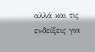αλλά και τις ενδείξεις για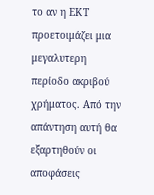το αν η ΕΚΤ προετοιμάζει μια μεγαλυτερη περίοδο ακριβού χρήματος. Από την απάντηση αυτή θα εξαρτηθούν οι αποφάσεις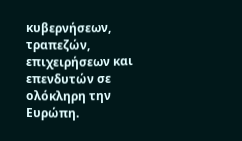κυβερνήσεων, τραπεζών, επιχειρήσεων και επενδυτών σε ολόκληρη την Ευρώπη.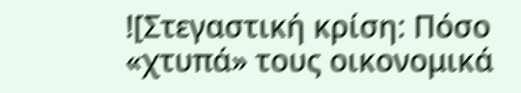![Στεγαστική κρίση: Πόσο «χτυπά» τους οικονομικά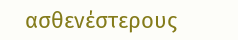ασθενέστερους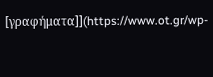[γραφήματα]](https://www.ot.gr/wp-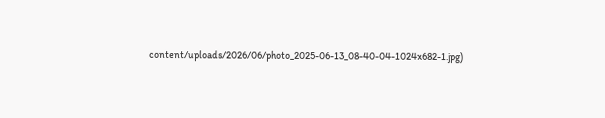content/uploads/2026/06/photo_2025-06-13_08-40-04-1024x682-1.jpg)